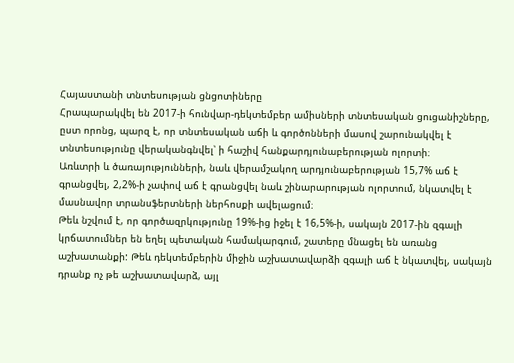Հայաստանի տնտեսության ցնցոտիները
Հրապարակվել են 2017-ի հունվար-դեկտեմբեր ամիսների տնտեսական ցուցանիշները, ըստ որոնց, պարզ է, որ տնտեսական աճի և գործոնների մասով շարունակվել է տնտեսությունը վերականգնվել՝ ի հաշիվ հանքարդյունաբերության ոլորտի։
Առևտրի և ծառայությունների, նաև վերամշակող արդյունաբերության 15,7% աճ է գրանցվել, 2,2%-ի չափով աճ է գրանցվել նաև շինարարության ոլորտում, նկատվել է մասնավոր տրանսֆերտների ներհոսքի ավելացում։
Թեև նշվում է, որ գործազրկությունը 19%-ից իջել է 16,5%-ի, սակայն 2017-ին զգալի կրճատումներ են եղել պետական համակարգում, շատերը մնացել են առանց աշխատանքի: Թեև դեկտեմբերին միջին աշխատավարձի զգալի աճ է նկատվել, սակայն դրանք ոչ թե աշխատավարձ, այլ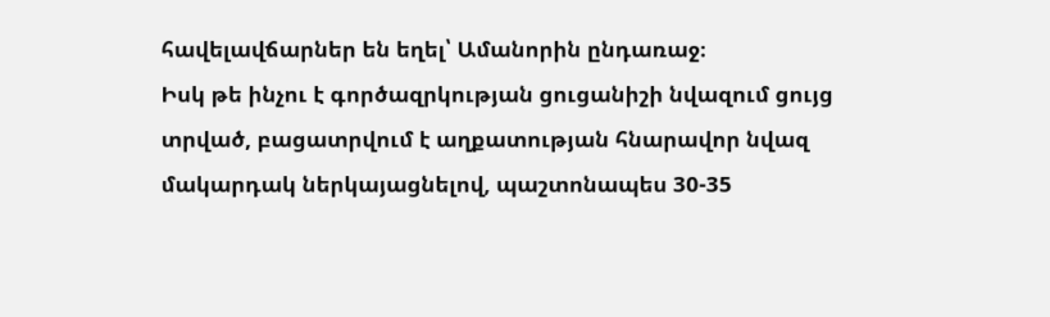հավելավճարներ են եղել՝ Ամանորին ընդառաջ։
Իսկ թե ինչու է գործազրկության ցուցանիշի նվազում ցույց տրված, բացատրվում է աղքատության հնարավոր նվազ մակարդակ ներկայացնելով, պաշտոնապես 30-35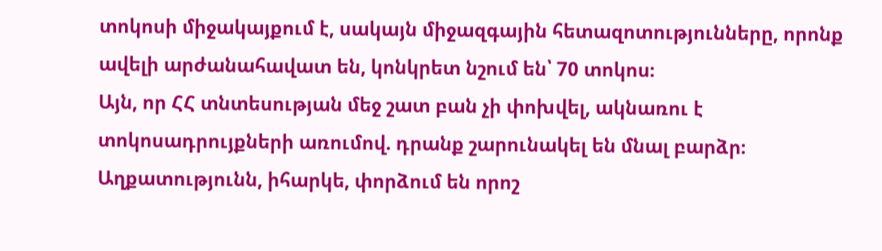տոկոսի միջակայքում է, սակայն միջազգային հետազոտությունները, որոնք ավելի արժանահավատ են, կոնկրետ նշում են՝ 70 տոկոս։
Այն, որ ՀՀ տնտեսության մեջ շատ բան չի փոխվել, ակնառու է տոկոսադրույքների առումով. դրանք շարունակել են մնալ բարձր։
Աղքատությունն, իհարկե, փորձում են որոշ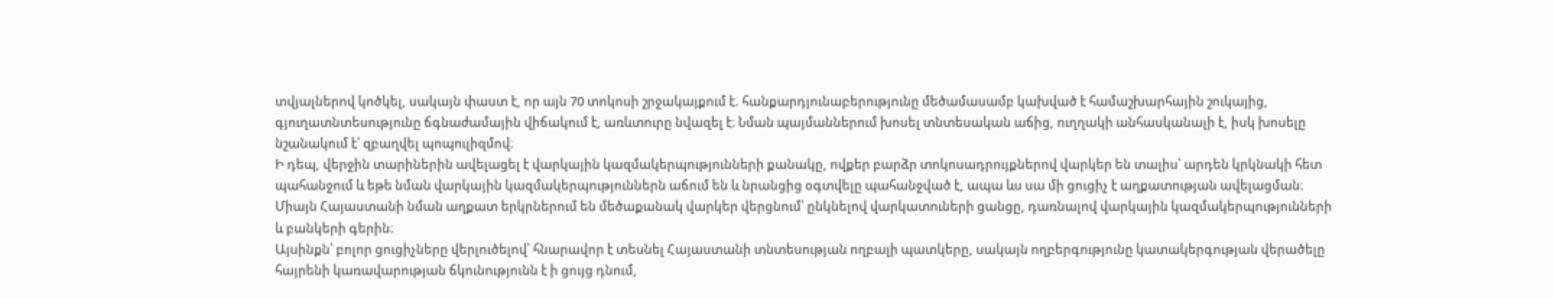տվյալներով կոծկել, սակայն փաստ է, որ այն 70 տոկոսի շրջակայքում է. հանքարդյունաբերությունը մեծամասամբ կախված է համաշխարհային շուկայից, գյուղատնտեսությունը ճգնաժամային վիճակում է, առևտուրը նվազել է։ Նման պայմաններում խոսել տնտեսական աճից, ուղղակի անհասկանալի է, իսկ խոսելը նշանակում է՝ զբաղվել պոպուլիզմով։
Ի դեպ, վերջին տարիներին ավելացել է վարկային կազմակերպությունների քանակը, ովքեր բարձր տոկոսադրույքներով վարկեր են տալիս՝ արդեն կրկնակի հետ պահանջում և եթե նման վարկային կազմակերպություններն աճում են և նրանցից օգտվելը պահանջված է, ապա ևս սա մի ցուցիչ է աղքատության ավելացման։
Միայն Հայաստանի նման աղքատ երկրներում են մեծաքանակ վարկեր վերցնում՝ ընկնելով վարկատուների ցանցը, դառնալով վարկային կազմակերպությունների և բանկերի գերին։
Այսինքն՝ բոլոր ցուցիչները վերլուծելով՝ հնարավոր է տեսնել Հայաստանի տնտեսության ողբալի պատկերը, սակայն ողբերգությունը կատակերգության վերածելը հայրենի կառավարության ճկունությունն է ի ցույց դնում,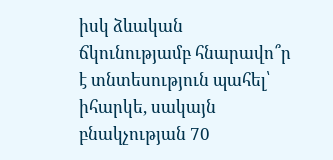իսկ ձևական ճկունությամբ հնարավո՞ր է տնտեսություն պահել՝ իհարկե, սակայն բնակչության 70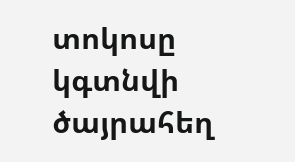տոկոսը կգտնվի ծայրահեղ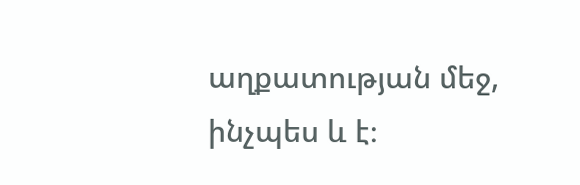աղքատության մեջ, ինչպես և է։